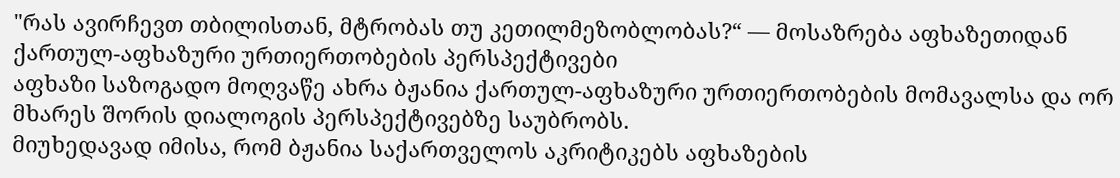"რას ავირჩევთ თბილისთან, მტრობას თუ კეთილმეზობლობას?“ — მოსაზრება აფხაზეთიდან
ქართულ-აფხაზური ურთიერთობების პერსპექტივები
აფხაზი საზოგადო მოღვაწე ახრა ბჟანია ქართულ-აფხაზური ურთიერთობების მომავალსა და ორ მხარეს შორის დიალოგის პერსპექტივებზე საუბრობს.
მიუხედავად იმისა, რომ ბჟანია საქართველოს აკრიტიკებს აფხაზების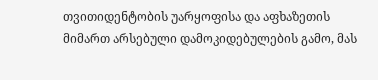თვითიდენტობის უარყოფისა და აფხაზეთის მიმართ არსებული დამოკიდებულების გამო, მას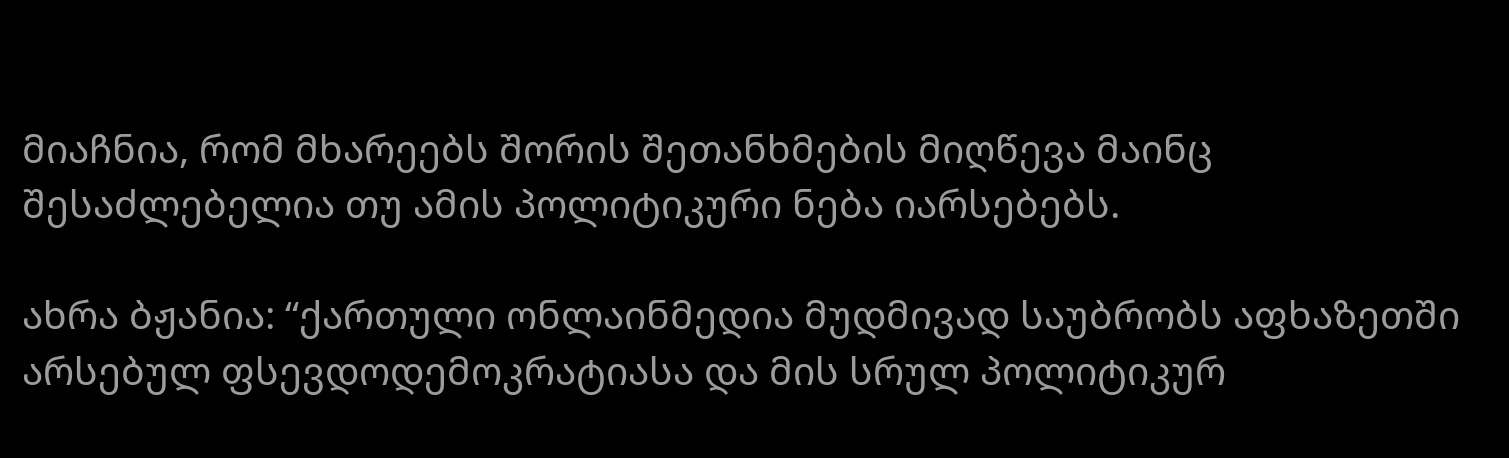მიაჩნია, რომ მხარეებს შორის შეთანხმების მიღწევა მაინც შესაძლებელია თუ ამის პოლიტიკური ნება იარსებებს.

ახრა ბჟანია: “ქართული ონლაინმედია მუდმივად საუბრობს აფხაზეთში არსებულ ფსევდოდემოკრატიასა და მის სრულ პოლიტიკურ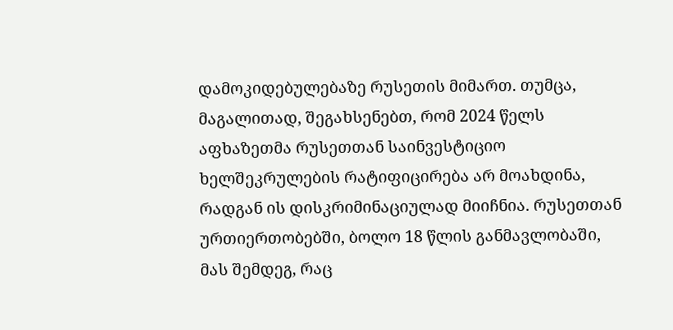დამოკიდებულებაზე რუსეთის მიმართ. თუმცა, მაგალითად, შეგახსენებთ, რომ 2024 წელს აფხაზეთმა რუსეთთან საინვესტიციო ხელშეკრულების რატიფიცირება არ მოახდინა, რადგან ის დისკრიმინაციულად მიიჩნია. რუსეთთან ურთიერთობებში, ბოლო 18 წლის განმავლობაში, მას შემდეგ, რაც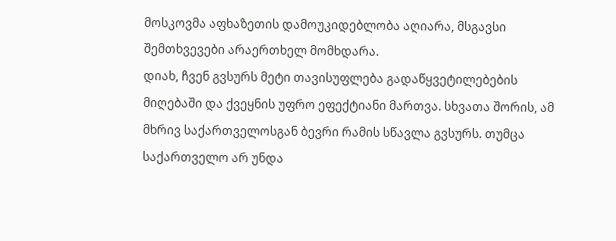მოსკოვმა აფხაზეთის დამოუკიდებლობა აღიარა, მსგავსი შემთხვევები არაერთხელ მომხდარა.
დიახ, ჩვენ გვსურს მეტი თავისუფლება გადაწყვეტილებების მიღებაში და ქვეყნის უფრო ეფექტიანი მართვა. სხვათა შორის, ამ მხრივ საქართველოსგან ბევრი რამის სწავლა გვსურს. თუმცა საქართველო არ უნდა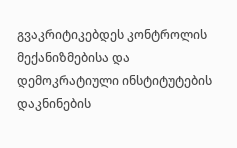გვაკრიტიკებდეს კონტროლის მექანიზმებისა და დემოკრატიული ინსტიტუტების დაკნინების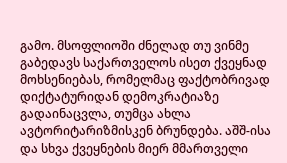გამო. მსოფლიოში ძნელად თუ ვინმე გაბედავს საქართველოს ისეთ ქვეყნად მოხსენიებას, რომელმაც ფაქტობრივად დიქტატურიდან დემოკრატიაზე გადაინაცვლა, თუმცა ახლა ავტორიტარიზმისკენ ბრუნდება. აშშ-ისა და სხვა ქვეყნების მიერ მმართველი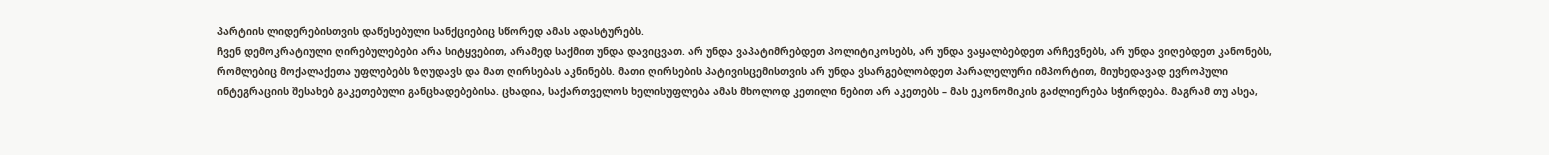პარტიის ლიდერებისთვის დაწესებული სანქციებიც სწორედ ამას ადასტურებს.
ჩვენ დემოკრატიული ღირებულებები არა სიტყვებით, არამედ საქმით უნდა დავიცვათ. არ უნდა ვაპატიმრებდეთ პოლიტიკოსებს, არ უნდა ვაყალბებდეთ არჩევნებს, არ უნდა ვიღებდეთ კანონებს, რომლებიც მოქალაქეთა უფლებებს ზღუდავს და მათ ღირსებას აკნინებს. მათი ღირსების პატივისცემისთვის არ უნდა ვსარგებლობდეთ პარალელური იმპორტით, მიუხედავად ევროპული ინტეგრაციის შესახებ გაკეთებული განცხადებებისა. ცხადია, საქართველოს ხელისუფლება ამას მხოლოდ კეთილი ნებით არ აკეთებს – მას ეკონომიკის გაძლიერება სჭირდება. მაგრამ თუ ასეა,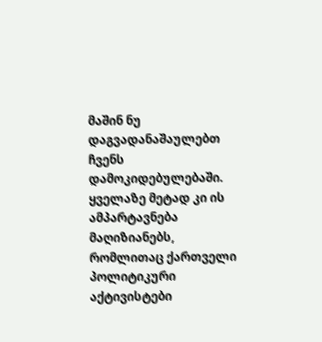მაშინ ნუ დაგვადანაშაულებთ ჩვენს დამოკიდებულებაში.
ყველაზე მეტად კი ის ამპარტავნება მაღიზიანებს, რომლითაც ქართველი პოლიტიკური აქტივისტები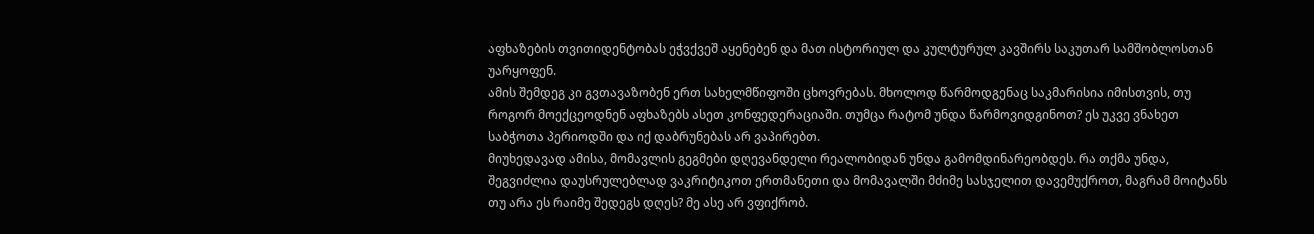აფხაზების თვითიდენტობას ეჭვქვეშ აყენებენ და მათ ისტორიულ და კულტურულ კავშირს საკუთარ სამშობლოსთან უარყოფენ.
ამის შემდეგ კი გვთავაზობენ ერთ სახელმწიფოში ცხოვრებას. მხოლოდ წარმოდგენაც საკმარისია იმისთვის, თუ როგორ მოექცეოდნენ აფხაზებს ასეთ კონფედერაციაში. თუმცა რატომ უნდა წარმოვიდგინოთ? ეს უკვე ვნახეთ საბჭოთა პერიოდში და იქ დაბრუნებას არ ვაპირებთ.
მიუხედავად ამისა, მომავლის გეგმები დღევანდელი რეალობიდან უნდა გამომდინარეობდეს. რა თქმა უნდა, შეგვიძლია დაუსრულებლად ვაკრიტიკოთ ერთმანეთი და მომავალში მძიმე სასჯელით დავემუქროთ, მაგრამ მოიტანს თუ არა ეს რაიმე შედეგს დღეს? მე ასე არ ვფიქრობ.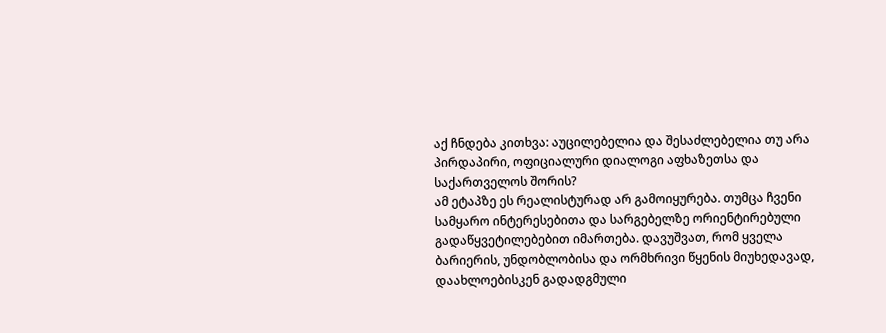აქ ჩნდება კითხვა: აუცილებელია და შესაძლებელია თუ არა პირდაპირი, ოფიციალური დიალოგი აფხაზეთსა და საქართველოს შორის?
ამ ეტაპზე ეს რეალისტურად არ გამოიყურება. თუმცა ჩვენი სამყარო ინტერესებითა და სარგებელზე ორიენტირებული გადაწყვეტილებებით იმართება. დავუშვათ, რომ ყველა ბარიერის, უნდობლობისა და ორმხრივი წყენის მიუხედავად, დაახლოებისკენ გადადგმული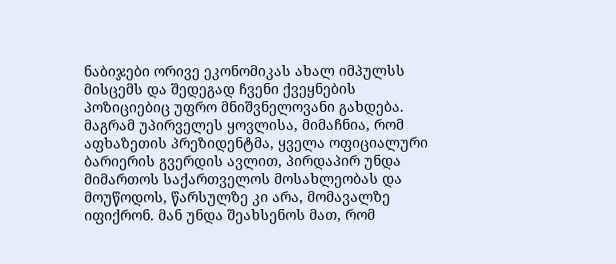ნაბიჯები ორივე ეკონომიკას ახალ იმპულსს მისცემს და შედეგად ჩვენი ქვეყნების პოზიციებიც უფრო მნიშვნელოვანი გახდება.
მაგრამ უპირველეს ყოვლისა, მიმაჩნია, რომ აფხაზეთის პრეზიდენტმა, ყველა ოფიციალური ბარიერის გვერდის ავლით, პირდაპირ უნდა მიმართოს საქართველოს მოსახლეობას და მოუწოდოს, წარსულზე კი არა, მომავალზე იფიქრონ. მან უნდა შეახსენოს მათ, რომ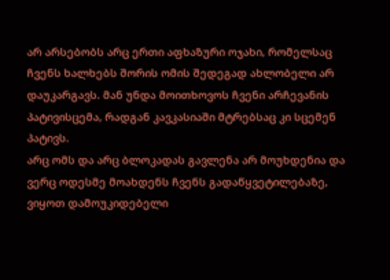არ არსებობს არც ერთი აფხაზური ოჯახი, რომელსაც ჩვენს ხალხებს შორის ომის შედეგად ახლობელი არ დაუკარგავს. მან უნდა მოითხოვოს ჩვენი არჩევანის პატივისცემა, რადგან კავკასიაში მტრებსაც კი სცემენ პატივს.
არც ომს და არც ბლოკადას გავლენა არ მოუხდენია და ვერც ოდესმე მოახდენს ჩვენს გადაწყვეტილებაზე, ვიყოთ დამოუკიდებელი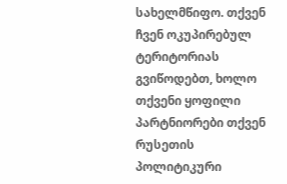სახელმწიფო. თქვენ ჩვენ ოკუპირებულ ტერიტორიას გვიწოდებთ, ხოლო თქვენი ყოფილი პარტნიორები თქვენ რუსეთის პოლიტიკური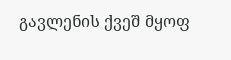გავლენის ქვეშ მყოფ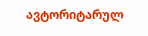ავტორიტარულ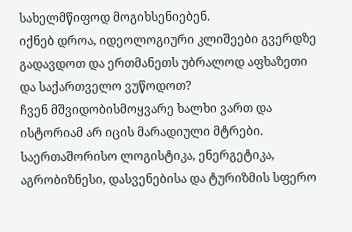სახელმწიფოდ მოგიხსენიებენ.
იქნებ დროა, იდეოლოგიური კლიშეები გვერდზე გადავდოთ და ერთმანეთს უბრალოდ აფხაზეთი და საქართველო ვუწოდოთ?
ჩვენ მშვიდობისმოყვარე ხალხი ვართ და ისტორიამ არ იცის მარადიული მტრები. საერთაშორისო ლოგისტიკა, ენერგეტიკა, აგრობიზნესი, დასვენებისა და ტურიზმის სფერო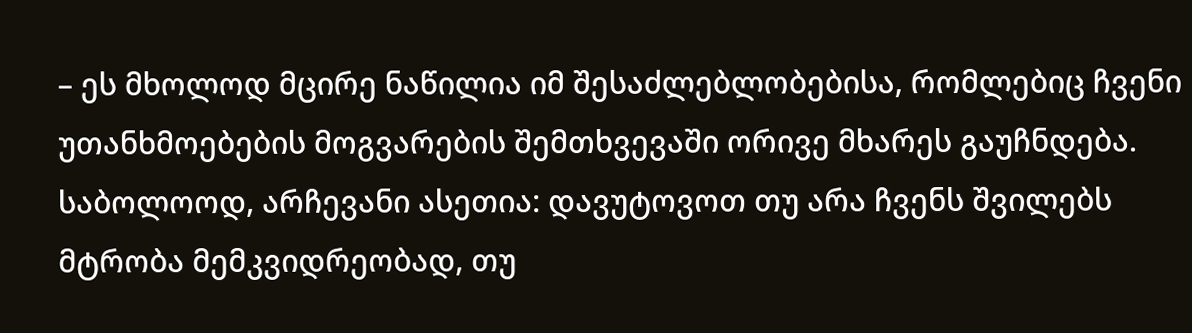– ეს მხოლოდ მცირე ნაწილია იმ შესაძლებლობებისა, რომლებიც ჩვენი უთანხმოებების მოგვარების შემთხვევაში ორივე მხარეს გაუჩნდება.
საბოლოოდ, არჩევანი ასეთია: დავუტოვოთ თუ არა ჩვენს შვილებს მტრობა მემკვიდრეობად, თუ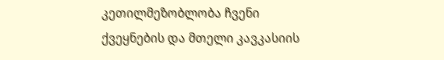კეთილმეზობლობა ჩვენი ქვეყნების და მთელი კავკასიის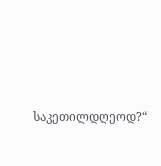საკეთილდღეოდ?“